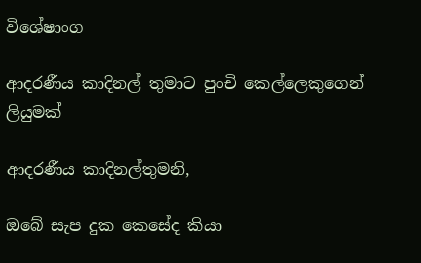විශේෂාංග

ආදරණීය කාදිනල් තුමාට පුංචි කෙල්ලෙකුගෙන් ලියුමක්

ආදරණීය කාදිනල්තුමනි,

ඔබේ සැප දුක කෙසේද කියා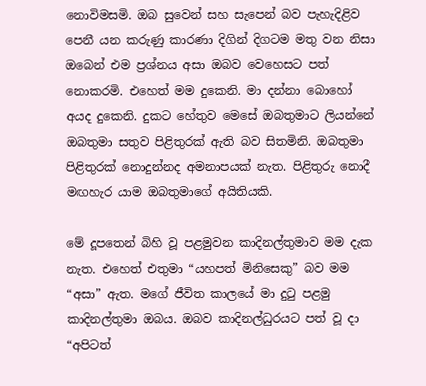නොවිමසමි. ඔබ සුවෙන් සහ සැපෙන් බව පැහැදිළිව පෙනී යන කරුණු කාරණා දිගින් දිගටම මතු වන නිසා ඔබෙන් එම ප්‍රශ්නය අසා ඔබව වෙහෙසට පත් නොකරමි. එහෙත් මම දුකෙනි. මා දන්නා බොහෝ අයද දුකෙනි. දුකට හේතුව මෙසේ ඔබතුමාට ලියන්නේ ඔබතුමා සතුව පිළිතුරක් ඇති බව සිතමිනි. ඔබතුමා පිළිතුරක් නොදුන්නද අමනාපයක් නැත. පිළිතුරු නොදී මඟහැර යාම ඔබතුමාගේ අයිතියකි.

මේ දූපතෙන් බිහි වූ පළමුවන කාදිනල්තුමාව මම දැක නැත. එහෙත් එතුමා “යහපත් මිනිසෙකු” බව මම “අසා” ඇත. මගේ ජීවිත කාලයේ මා දුටු පළමු කාදිනල්තුමා ඔබය. ඔබව කාදිනල්ධුරයට පත් වූ දා “අපිටත්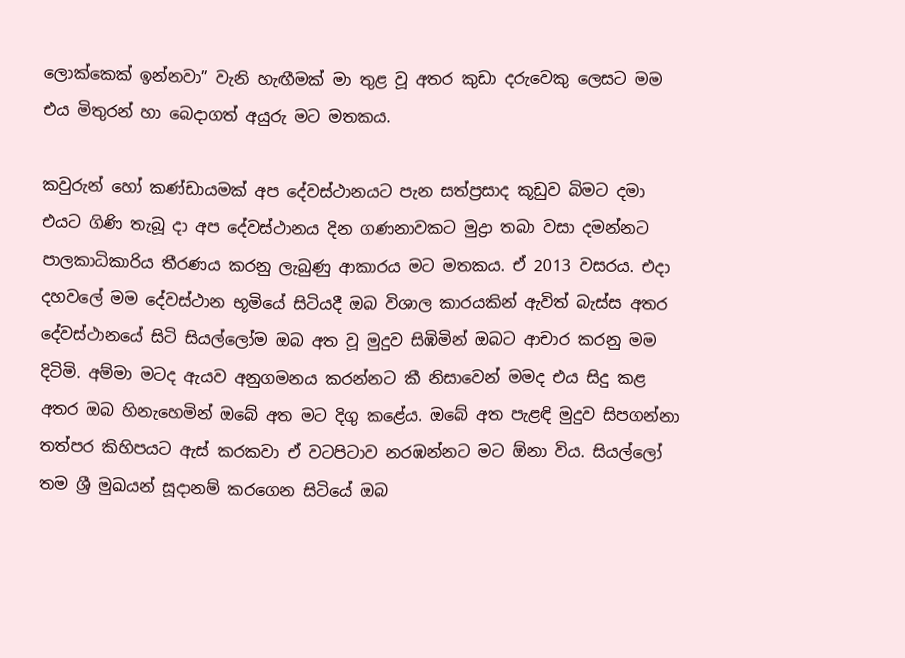ලොක්කෙක් ඉන්නවා” වැනි හැඟීමක් මා තුළ වූ අතර කුඩා දරුවෙකු ලෙසට මම එය මිතුරන් හා බෙදාගත් අයුරු මට මතකය.

කවුරුන් හෝ කණ්ඩායමක් අප දේවස්ථානයට පැන සත්ප්‍රසාද කූඩුව බිමට දමා එයට ගිණි තැබූ දා අප දේවස්ථානය දින ගණනාවකට මුද්‍රා තබා වසා දමන්නට පාලකාධිකාරිය තීරණය කරනු ලැබුණු ආකාරය මට මතකය. ඒ 2013 වසරය. එදා දහවලේ මම දේවස්ථාන භූමියේ සිටියදී ඔබ විශාල කාරයකින් ඇවිත් බැස්ස අතර දේවස්ථානයේ සිටි සියල්ලෝම ඔබ අත වූ මුදුව සිඹිමින් ඔබට ආචාර කරනු මම දිටිමි. අම්මා මටද ඇයව අනුගමනය කරන්නට කී නිසාවෙන් මමද එය සිදු කළ අතර ඔබ හිනැහෙමින් ඔබේ අත මට දිගු කළේය. ඔබේ අත පැළඳි මුදුව සිපගන්නා තත්පර කිහිපයට ඇස් කරකවා ඒ වටපිටාව නරඹන්නට මට ඕනා විය. සියල්ලෝ තම ශ්‍රී මුඛයන් සූදානම් කරගෙන සිටියේ ඔබ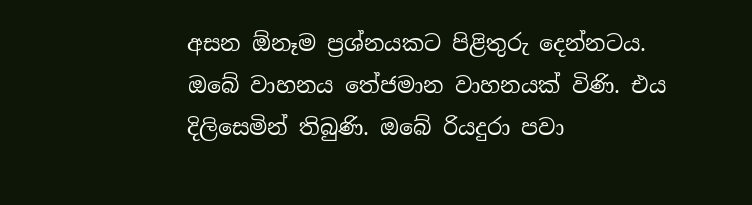අසන ඕනෑම ප්‍රශ්නයකට පිළිතුරු දෙන්නටය. ඔබේ වාහනය තේජමාන වාහනයක් විණි. එය දිලිසෙමින් තිබුණි. ඔබේ රියදුරා පවා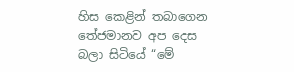හිස කෙළින් තබාගෙන තේජමානව අප දෙස බලා සිටියේ “මේ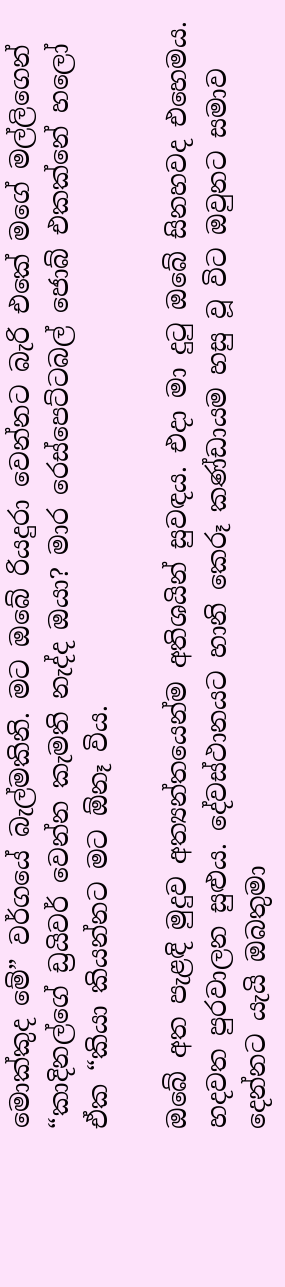මොක්කුද මේ” වර්ගයේ බැල්මකිනි. මට ඔබේ රියදුරා වෙන්නට බැරි එකේ මගේ මල්ලිගෙන් “කාදිනල්ගේ ඩ්‍රයිවර් වෙන්න කැමති නැද්ද ඔයා? මාර රෙස්පෙට්ටබල් ජොබ් එකක්නේ හලෝ ඒක “කියා කියන්නට මට ඕනෑ විය.

ඔබේ අත පැළඳි මුදුව අත්‍යන්තයෙන්ම අතිශයින් සුවඳය. එදා මා දුටු ඔබේ සිනහවද එහෙමය. හදවත පුරවාලන සුළුය. දේවස්ථානයට හානි කෙරූ කණ්ඩායම හසු වූ විට ඔවුනට සමාව දෙන්නට යැයි ඔබතුමා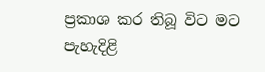ප්‍රකාශ කර තිබූ විට මට පැහැදිළි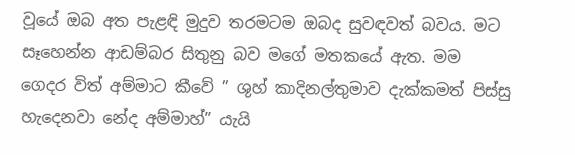වූයේ ඔබ අත පැළඳි මුදුව තරමටම ඔබද සුවඳවත් බවය. මට සෑහෙන්න ආඩම්බර සිතුනු බව මගේ මතකයේ ඇත. මම ගෙදර විත් අම්මාට කීවේ ” ශුහ් කාදිනල්තුමාව දැක්කමත් පිස්සු හැදෙනවා නේද අම්මාහ්” යැයි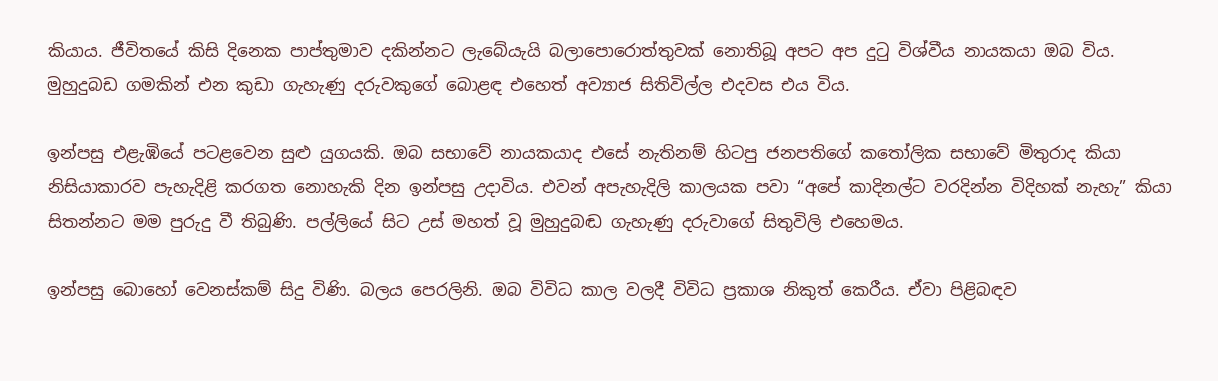කියාය. ජීවිතයේ කිසි දිනෙක පාප්තුමාව දකින්නට ලැබේයැයි බලාපොරොත්තුවක් නොතිබූ අපට අප දුටු විශ්වීය නායකයා ඔබ විය. මුහුදුබඩ ගමකින් එන කුඩා ගැහැණු දරුවකුගේ බොළඳ එහෙත් අව්‍යාජ සිතිවිල්ල එදවස එය විය.

ඉන්පසු එළැඹියේ පටළවෙන සුළු යුගයකි. ඔබ සභාවේ නායකයාද එසේ නැතිනම් හිටපු ජනපතිගේ කතෝලික සභාවේ මිතුරාද කියා නිසියාකාරව පැහැදිළි කරගත නොහැකි දින ඉන්පසු උදාවිය. එවන් අපැහැදිලි කාලයක පවා “අපේ කාදිනල්ට වරදින්න විදිහක් නැහැ” කියා සිතන්නට මම පුරුදු වී තිබුණි. පල්ලියේ සිට උස් මහත් වූ මුහුදුබඬ ගැහැණු දරුවාගේ සිතුවිලි එහෙමය.

ඉන්පසු බොහෝ වෙනස්කම් සිදු විණි. බලය පෙරලිනි. ඔබ විවිධ කාල වලදී විවිධ ප්‍රකාශ නිකුත් කෙරීය. ඒවා පිළිබඳව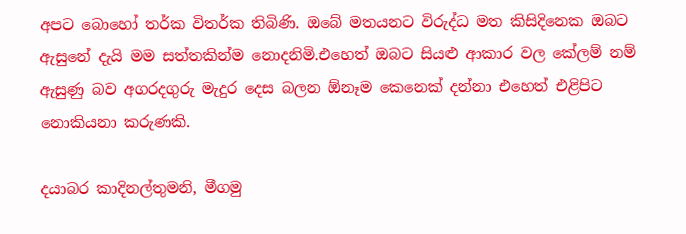අපට බොහෝ තර්ක විතර්ක තිබිණි. ඔබේ මතයනට විරුද්ධ මත කිසිදිනෙක ඔබට ඇසුනේ දැයි මම සත්තකින්ම නොදනිමි.එහෙත් ඔබට සියළු ආකාර වල කේලම් නම් ඇසුණු බව අගරදගුරු මැදුර දෙස බලන ඕනෑම කෙනෙක් දන්නා එහෙත් එළිපිට නොකියනා කරුණකි.

දයාබර කාදිනල්තුමනි, මීගමු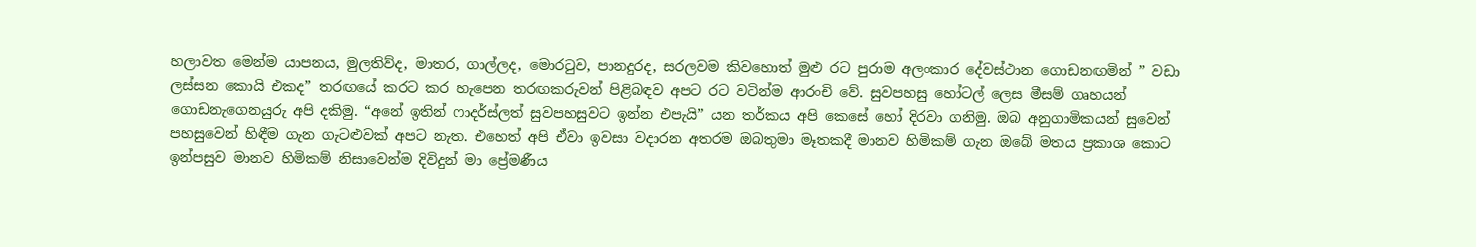හලාවත මෙන්ම යාපනය, මුලතිව්ද, මාතර, ගාල්ලද, මොරටුව, පානදුරද, සරලවම කිවහොත් මුළු රට පුරාම අලංකාර දේවස්ථාන ගොඩනඟමින් ” වඩා ලස්සන කොයි එකද” තරඟයේ කරට කර හැපෙන තරඟකරුවන් පිළිබඳව අපට රට වටින්ම ආරංචි වේ. සුවපහසු හෝටල් ලෙස මීසම් ගෘහයන් ගොඩනැගෙනයුරු අපි දකිමු. “අනේ ඉතින් ෆාදර්ස්ලත් සුවපහසුවට ඉන්න එපැයි” යන තර්කය අපි කෙසේ හෝ දිරවා ගනිමු. ඔබ අනුගාමිකයන් සුවෙන් පහසුවෙන් හිඳීම ගැන ගැටළුවක් අපට නැත. එහෙත් අපි ඒවා ඉවසා වදාරන අතරම ඔබතුමා මෑතකදී මානව හිමිකම් ගැන ඔබේ මතය ප්‍රකාශ කොට ඉන්පසුව මානව හිමිකම් නිසාවෙන්ම දිවිදුන් මා ප්‍රේමණීය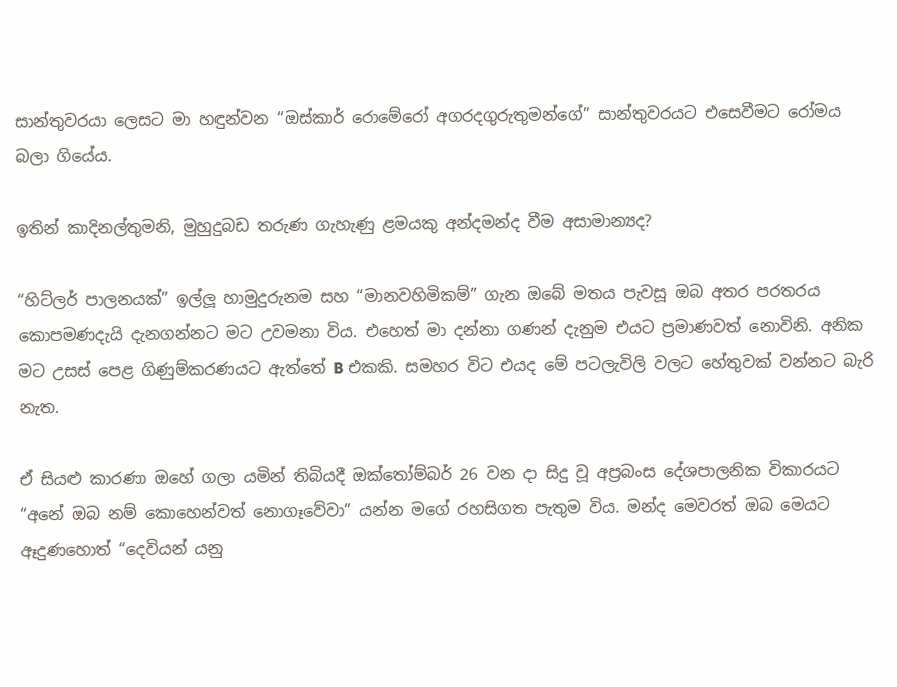සාන්තුවරයා ලෙසට මා හඳුන්වන “ඔස්කාර් රොමේරෝ අගරදගුරුතුමන්ගේ” සාන්තුවරයට එසෙවීමට රෝමය බලා ගියේය.

ඉතින් කාදිනල්තුමනි, මුහුදුබඩ තරුණ ගැහැණු ළමයකු අන්දමන්ද වීම අසාමාන්‍යද?

“හිට්ලර් පාලනයක්” ඉල්ලූ හාමුදුරුනම සහ “මානවහිමිකම්” ගැන ඔබේ මතය පැවසූ ඔබ අතර පරතරය කොපමණදැයි දැනගන්නට මට උවමනා විය. එහෙත් මා දන්නා ගණන් දැනුම එයට ප්‍රමාණවත් නොවිනි. අනික මට උසස් පෙළ ගිණුම්කරණයට ඇත්තේ B එකකි. සමහර විට එයද මේ පටලැවිලි වලට හේතුවක් වන්නට බැරි නැත.

ඒ සියළු කාරණා ඔහේ ගලා යමින් තිබියදී ඔක්තෝම්බර් 26 වන දා සිදු වූ අප්‍රබංස දේශපාලනික විකාරයට “අනේ ඔබ නම් කොහෙන්වත් නොගෑවේවා” යන්න මගේ රහසිගත පැතුම විය. මන්ද මෙවරත් ඔබ මෙයට ඈදුණහොත් “දෙවියන් යනු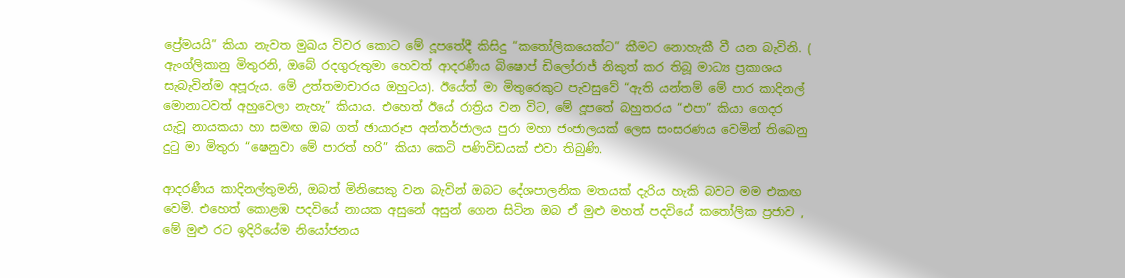ප්‍රේමයයි” කියා නැවත මුඛය විවර කොට මේ දූපතේදී කිසිදු “කතෝලිකයෙක්ට” කීමට නොහැකී වී යන බැවිනි. ( ඇංග්ලිකානු මිතුරනි, ඔබේ රදගුරුතුමා හෙවත් ආදරණීය බිෂොප් ඩිලෝරාජ් නිකුත් කර තිබූ මාධ්‍ය ප්‍රකාශය සැබැවින්ම අපූරුය. මේ උත්තමාචාරය ඔහුටය). ඊයේත් මා මිතුරෙකුට පැවසුවේ “ඇති යන්තම් මේ පාර කාදිනල් මොනාටවත් අහුවෙලා නැහැ” කියාය. එහෙත් ඊයේ රාත්‍රිය වන විට, මේ දූපතේ බහුතරය “එපා” කියා ගෙදර යැවූ නායකයා හා සමඟ ඔබ ගත් ඡායාරූප අන්තර්ජාලය පුරා මහා ජංජාලයක් ලෙස සංසරණය වෙමින් තිබෙනු දුටු මා මිතුරා “ෂෙනුවා මේ පාරත් හරි” කියා කෙටි පණිවිඩයක් එවා තිබුණි.

ආදරණීය කාදිනල්තුමනි, ඔබත් මිනිසෙකු වන බැවින් ඔබට දේශපාලනික මතයක් දැරිය හැකි බවට මම එකඟ වෙමි. එහෙත් කොළඹ පදවියේ නායක අසුනේ අසුන් ගෙන සිටින ඔබ ඒ මුළු මහත් පදවියේ කතෝලික ප්‍රජාව , මේ මුළු රට ඉදිරියේම නියෝජනය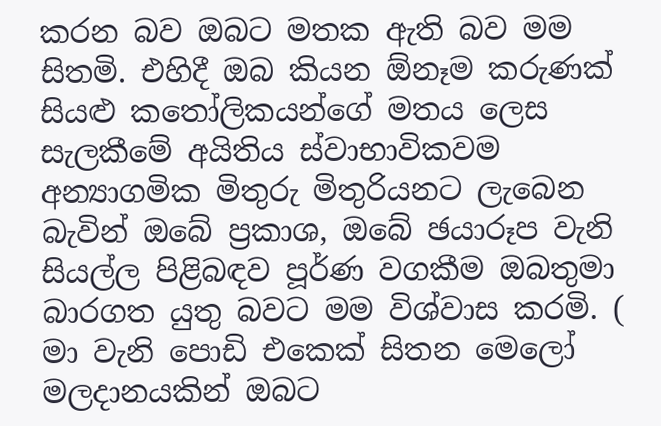කරන බව ඔබට මතක ඇති බව මම සිතමි. එහිදී ඔබ කියන ඕනෑම කරුණක් සියළු කතෝලිකයන්ගේ මතය ලෙස සැලකීමේ අයිතිය ස්වාභාවිකවම අන්‍යාගමික මිතුරු මිතුරියනට ලැබෙන බැවින් ඔබේ ප්‍රකාශ, ඔබේ ඡයාරූප වැනි සියල්ල පිළිබඳව පූර්ණ වගකීම ඔබතුමා බාරගත යුතු බවට මම විශ්වාස කරමි. ( මා වැනි පොඩි එකෙක් සිතන මෙලෝ මලදානයකින් ඔබට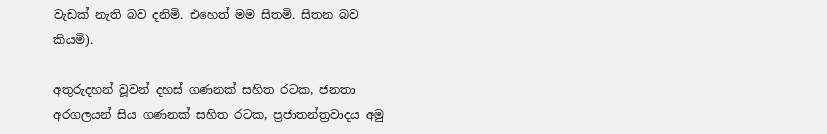වැඩක් නැති බව දනිමි. එහෙත් මම සිතමි. සිතන බව කියමි).

අතුරුදහන් වූවන් දහස් ගණනක් සහිත රටක, ජනතා අරගලයන් සිය ගණනක් සහිත රටක, ප්‍රජාතන්ත්‍රවාදය අමු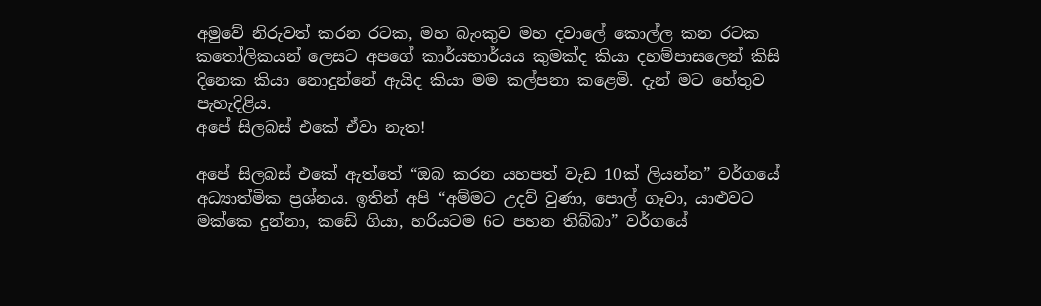අමුවේ නිරුවත් කරන රටක, මහ බැංකුව මහ දවාලේ කොල්ල කන රටක කතෝලිකයන් ලෙසට අපගේ කාර්යභාර්යය කුමක්ද කියා දහම්පාසලෙන් කිසි දිනෙක කියා නොදුන්නේ ඇයිද කියා මම කල්පනා කළෙමි. දැන් මට හේතුව පැහැදිළිය.
අපේ සිලබස් එකේ ඒවා නැත!

අපේ සිලබස් එකේ ඇත්තේ “ඔබ කරන යහපත් වැඩ 10ක් ලියන්න” වර්ගයේ අධ්‍යාත්මික ප්‍රශ්නය. ඉතින් අපි “අම්මට උදව් වුණා, පොල් ගෑවා, යාළුවට මක්කෙ දුන්නා, කඩේ ගියා, හරියටම 6ට පහන තිබ්බා” වර්ගයේ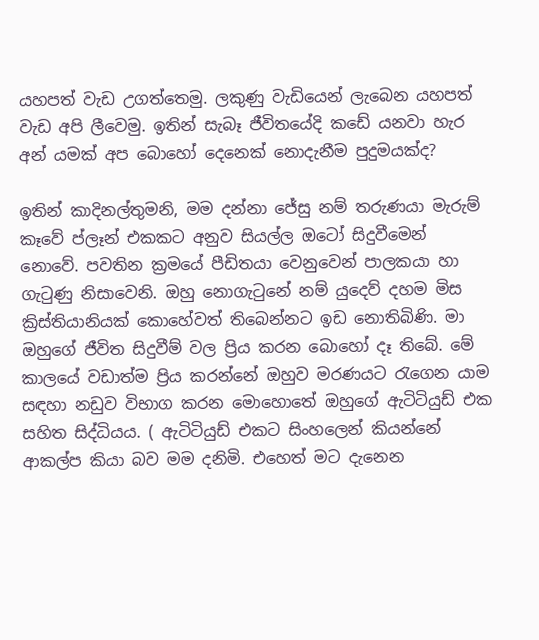යහපත් වැඩ උගත්තෙමු. ලකුණු වැඩියෙන් ලැබෙන යහපත් වැඩ අපි ලීවෙමු. ඉතින් සැබෑ ජීවිතයේදි කඩේ යනවා හැර අන් යමක් අප බොහෝ දෙනෙක් නොදැනීම පුදුමයක්ද?

ඉතින් කාදිනල්තුමනි, මම දන්නා ජේසු නම් තරුණයා මැරුම් කෑවේ ප්ලෑන් එකකට අනුව සියල්ල ඔටෝ සිදුවීමෙන් නොවේ. පවතින ක්‍රමයේ පීඩිතයා වෙනුවෙන් පාලකයා හා ගැටුණු නිසාවෙනි. ඔහු නොගැටුනේ නම් යුදෙව් දහම මිස ක්‍රිස්තියානියක් කොහේවත් තිබෙන්නට ඉඩ නොතිබිණි. මා ඔහුගේ ජීවිත සිදුවීම් වල ප්‍රිය කරන බොහෝ දෑ තිබේ. මේ කාලයේ වඩාත්ම ප්‍රිය කරන්නේ ඔහුව මරණයට රැගෙන යාම සඳහා නඩුව විභාග කරන මොහොතේ ඔහුගේ ඇටිටියුඩ් එක සහිත සිද්ධියය. ( ඇටිටියුඩ් එකට සිංහලෙන් කියන්නේ ආකල්ප කියා බව මම දනිමි. එහෙත් මට දැනෙන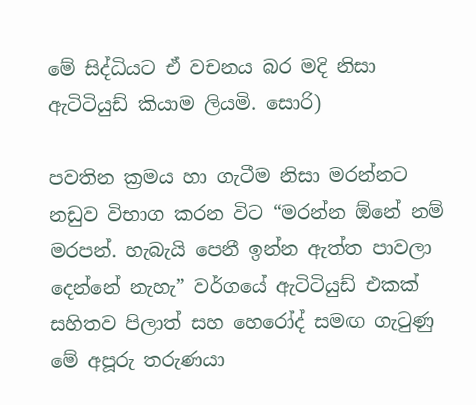මේ සිද්ධියට ඒ වචනය බර මදි නිසා ඇටිටියුඩ් කියාම ලියමි. සොරි)

පවතින ක්‍රමය හා ගැටීම නිසා මරන්නට නඩුව විභාග කරන විට “මරන්න ඕනේ නම් මරපන්. හැබැයි පෙනී ඉන්න ඇත්ත පාවලා දෙන්නේ නැහැ” වර්ගයේ ඇටිටියුඩ් එකක් සහිතව පිලාත් සහ හෙරෝද් සමඟ ගැටුණු මේ අපූරු තරුණයා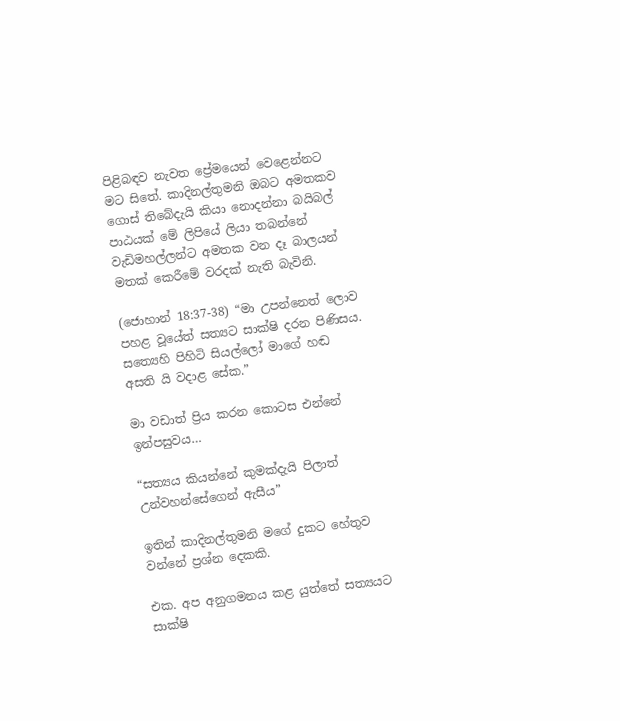පිළිබඳව නැවත ප්‍රේමයෙන් වෙළෙන්නට මට සිතේ. කාදිනල්තුමනි ඔබට අමතකව ගොස් තිබේදැයි කියා නොදන්නා බයිබල් පාඨයක් මේ ලිපියේ ලියා තබන්නේ වැඩිමහල්ලන්ට අමතක වන දෑ බාලයන් මතක් කෙරීමේ වරදක් නැති බැවිනි.

(ජොහාන් 18:37-38) “මා උපන්නෙත් ලොව පහළ වූයේත් සත්‍යට සාක්ෂි දරන පිණිසය. සත්‍යෙහි පිහිටි සියල්ලෝ මාගේ හඬ අසති යි වදාළ සේක.”

මා වඩාත් ප්‍රිය කරන කොටස එන්නේ ඉන්පසුවය…

“සත්‍යය කියන්නේ කුමක්දැයි පිලාත් උන්වහන්සේගෙන් ඇසීය”

ඉතින් කාදිනල්තුමනි මගේ දුකට හේතුව වන්නේ ප්‍රශ්න දෙකකි.

එක. අප අනුගමනය කළ යුත්තේ සත්‍යයට සාක්ෂි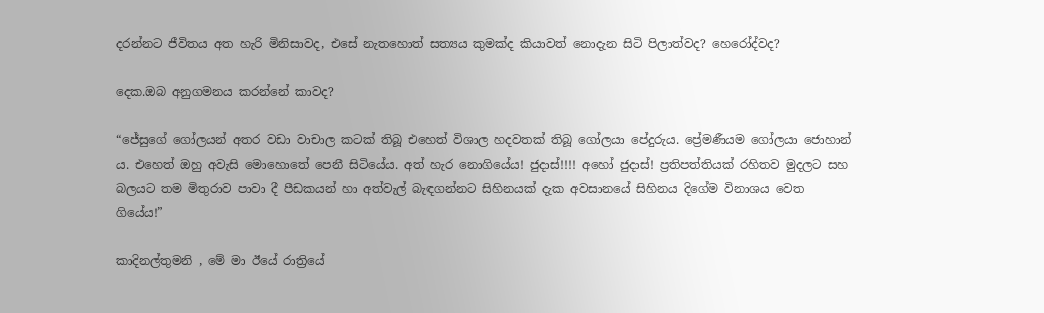දරන්නට ජීවිතය අත හැරි මිනිසාවද, එසේ නැතහොත් සත්‍යය කුමක්ද කියාවත් නොදැන සිටි පිලාත්වද? හෙරෝද්වද?

දෙක.ඔබ අනුගමනය කරන්නේ කාවද?

“ජේසුගේ ගෝලයන් අතර වඩා වාචාල කටක් තිබූ එහෙත් විශාල හදවතක් තිබූ ගෝලයා පේදුරුය. ප්‍රේමණීයම ගෝලයා ජොහාන් ය. එහෙත් ඔහු අවැසි මොහොතේ පෙනී සිටියේය. අත් හැර නොගියේය! ජුදාස්!!!! අහෝ ජුදාස්! ප්‍රතිපත්තියක් රහිතව මුදලට සහ බලයට තම මිතුරාව පාවා දී පීඩකයන් හා අත්වැල් බැඳගන්නට සිහිනයක් දැක අවසානයේ සිහිනය දිගේම විනාශය වෙත ගියේය!”

කාදිනල්තුමනි , මේ මා ඊයේ රාත්‍රියේ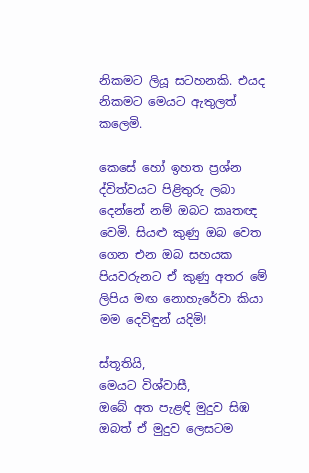නිකමට ලියූ සටහනකි. එයද නිකමට මෙයට ඇතුලත් කලෙමි.

කෙසේ හෝ ඉහත ප්‍රශ්න ද්විත්වයට පිළිතුරු ලබා දෙන්නේ නම් ඔබට කෘතඥ වෙමි. සියළු කුණු ඔබ වෙත ගෙන එන ඔබ සහයක පියවරුනට ඒ කුණු අතර මේ ලිපිය මඟ නොහැරේවා කියා මම දෙවිඳුන් යදිමි!

ස්තූතියි,
මෙයට විශ්වාසී,
ඔබේ අත පැළඳි මුදුව සිඹ ඔබත් ඒ මුදුව ලෙසටම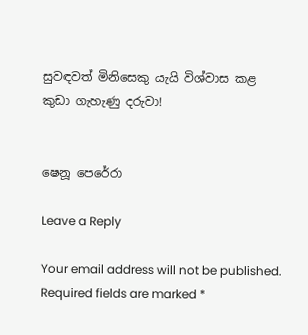සුවඳවත් මිනිසෙකු යැයි විශ්වාස කළ කුඩා ගැහැණු දරුවා!


ෂෙනූ පෙරේරා

Leave a Reply

Your email address will not be published. Required fields are marked *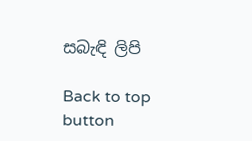සබැඳි ලිපි

Back to top button